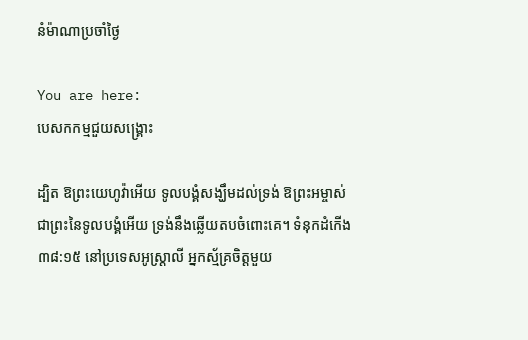នំម៉ាណាប្រចាំថ្ងៃ

You are here:
បេសកកម្មជួយសង្គ្រោះ

ដ្បិត ឱព្រះយេហូវ៉ាអើយ ទូលបង្គំសង្ឃឹមដល់ទ្រង់ ឱព្រះអម្ចាស់ ជាព្រះនៃទូលបង្គំអើយ ទ្រង់នឹងឆ្លើយតបចំពោះគេ។ ទំនុកដំកើង ៣៨:១៥ នៅប្រទេសអូស្ត្រាលី អ្នកស្ម័គ្រចិត្តមួយ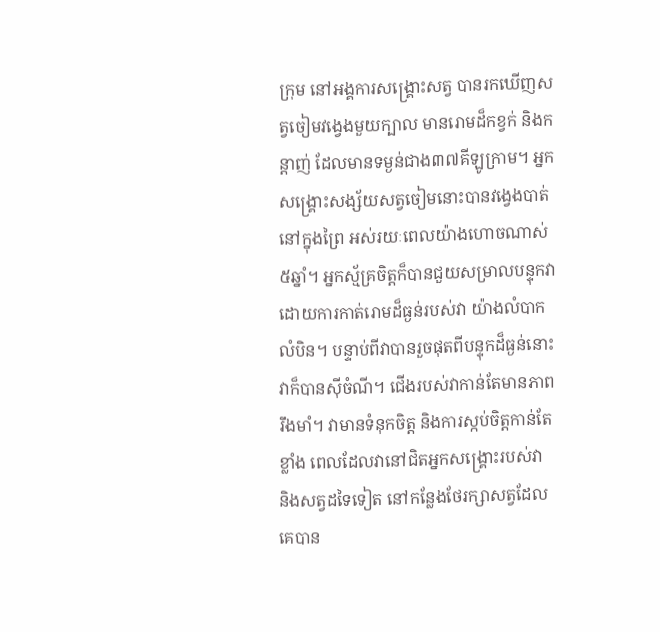ក្រុម នៅអង្គការសង្គ្រោះសត្វ បានរកឃើញសត្វចៀមវង្វេងមួយក្បាល មានរោមដ៏កខ្វក់ និងកន្តាញ់ ដែលមានទម្ងន់ជាង៣៧គីឡូក្រាម។ អ្នកសង្គ្រោះសង្ស័យសត្វចៀមនោះបានវង្វេងបាត់ នៅក្នុងព្រៃ អស់រយៈពេលយ៉ាងហោចណាស់៥ឆ្នាំ។ អ្នកស្ម័គ្រចិត្តក៏បានជួយសម្រាលបន្ទុកវា ដោយការកាត់រោមដ៏ធ្ងន់របស់វា យ៉ាងលំបាកលំបិន។ បន្ទាប់ពីវាបានរួចផុតពីបន្ទុកដ៏ធ្ងន់នោះ វាក៏បានស៊ីចំណី។ ជើងរបស់វាកាន់តែមានភាពរឹងមាំ។ វាមានទំនុកចិត្ត និងការស្កប់ចិត្តកាន់តែខ្លាំង ពេលដែលវានៅជិតអ្នកសង្គ្រោះរបស់វា និងសត្វដទៃទៀត នៅកន្លែងថែរក្សាសត្វដែលគេបាន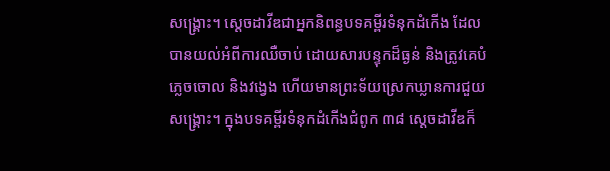សង្គ្រោះ។ ស្តេចដាវីឌជាអ្នកនិពន្ធបទគម្ពីរទំនុកដំកើង ដែលបានយល់អំពីការឈឺចាប់ ដោយសារបន្ទុកដ៏ធ្ងន់ និងត្រូវគេបំភ្លេចចោល និងវង្វេង ហើយមានព្រះទ័យស្រេកឃ្លានការជួយសង្គ្រោះ។ ក្នុងបទគម្ពីរទំនុកដំកើងជំពូក ៣៨ ស្តេចដាវីឌក៏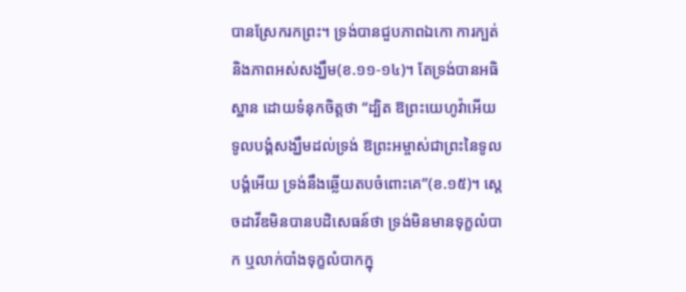បានស្រែករកព្រះ។ ទ្រង់បានជួបភាពឯកោ ការក្បត់ និងភាពអស់សង្ឃឹម(ខ.១១-១៤)។ តែទ្រង់បានអធិស្ឋាន ដោយទំនុកចិត្តថា “ដ្បិត ឱព្រះយេហូវ៉ាអើយ ទូលបង្គំសង្ឃឹមដល់ទ្រង់ ឱព្រះអម្ចាស់ជាព្រះនៃទូលបង្គំអើយ ទ្រង់នឹងឆ្លើយតបចំពោះគេ”(ខ.១៥)។ ស្តេចដាវីឌមិនបានបដិសេធន៍ថា ទ្រង់មិនមានទុក្ខលំបាក ឬលាក់បាំងទុក្ខលំបាកក្នុ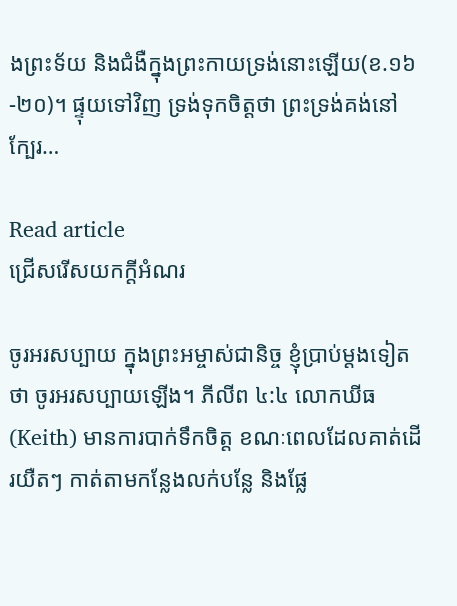ងព្រះទ័យ និងជំងឺក្នុងព្រះកាយទ្រង់នោះឡើយ(ខ.១៦-២០)។ ផ្ទុយទៅវិញ ទ្រង់ទុកចិត្តថា ព្រះទ្រង់គង់នៅក្បែរ…

Read article
ជ្រើសរើសយកក្តីអំណរ

ចូរអរសប្បាយ ក្នុងព្រះអម្ចាស់ជានិច្ច ខ្ញុំប្រាប់ម្តងទៀតថា ចូរអរសប្បាយឡើង។ ភីលីព ៤:៤ លោកឃីធ(Keith) មានការបាក់ទឹកចិត្ត ខណៈពេលដែលគាត់ដើរយឺតៗ កាត់តាមកន្លែងលក់បន្លែ និងផ្លែ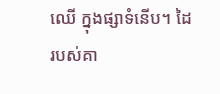ឈើ ក្នុងផ្សាទំនើប។ ដៃរបស់គា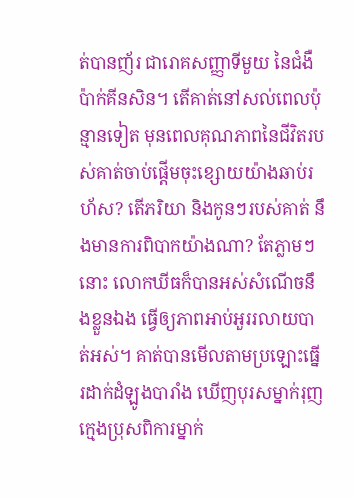ត់បានញ័រ ជារោគសញ្ញាទីមួយ នៃជំងឺប៉ាក់គីនសិន។ តើគាត់នៅសល់ពេលប៉ុន្មានទៀត មុនពេលគុណភាពនៃជីវិតរបស់គាត់ចាប់ផ្តើមចុះខ្សោយយ៉ាងឆាប់រហ័ស? តើភរិយា និងកូនៗរបស់គាត់ នឹងមានការពិបាកយ៉ាងណា? តែភ្លាមៗនោះ លោកឃីធក៏បានអស់សំណើចនឹងខ្លួនឯង ធ្វើឲ្យភាពអាប់អួររលាយបាត់អស់។ គាត់បានមើលតាមប្រឡោះធ្នើរដាក់ដំឡូងបារាំង ឃើញបុរសម្នាក់រុញក្មេងប្រុសពិការម្នាក់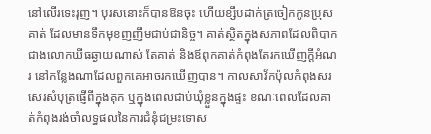នៅលើរទេះរុញ។ បុរសនោះក៏បានឱនចុះ ហើយខ្សឹបដាក់ត្រចៀកកូនប្រុសគាត់ ដែលមានទឹកមុខញញឹមជាប់ជានិច្ច។ គាត់ស្ថិតក្នុងសភាពដែលពិបាកជាងលោកឃីធឆ្ងាយណាស់ តែគាត់ និងឪពុកគាត់កំពុងតែរកឃើញក្តីអំណរ នៅកន្លែងណាដែលពួកគេអាចរកឃើញបាន។ កាលសាវ័កប៉ុលកំពុងសរសេរសំបុត្រផ្ញើពីក្នុងគុក ឬក្នុងពេលជាប់ឃុំខ្លួនក្នុងផ្ទះ ខណៈពេលដែលគាត់កំពុងរង់ចាំលទ្ធផលនៃការជំនុំជម្រះទោស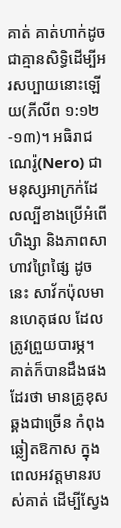គាត់ គាត់ហាក់ដូចជាគ្មានសិទ្ធិដើម្បីអរសប្បាយនោះឡើយ(ភីលីព ១:១២-១៣)។ អធិរាជណេរ៉ូ(Nero) ជាមនុស្សអាក្រក់ដែលល្បីខាងប្រើអំពើហិង្សា និងភាពសាហាវព្រៃផ្សៃ ដូចនេះ សាវ័កប៉ុលមានហេតុផល ដែលត្រូវព្រួយបារម្ភ។ គាត់ក៏បានដឹងផងដែរថា មានគ្រូខុសឆ្គងជាច្រើន កំពុងឆ្លៀតឱកាស ក្នុងពេលអវត្តមានរបស់គាត់ ដើម្បីស្វែង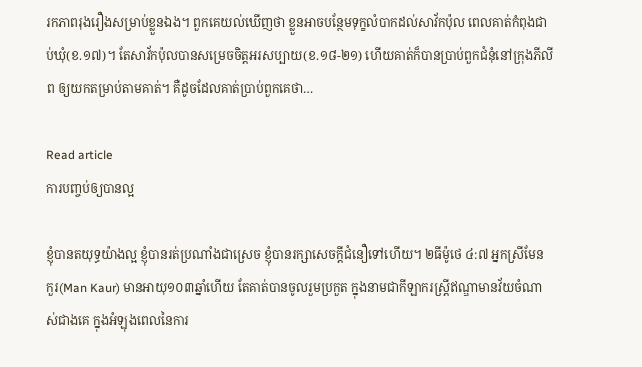រកភាពរុងរឿងសម្រាប់ខ្លួនឯង។ ពួកគេយល់ឃើញថា ខ្លួនអាចបន្ថែមទុក្ខលំបាកដល់សាវ័កប៉ុល ពេលគាត់កំពុងជាប់ឃុំ(ខ.១៧)។ តែសាវ័កប៉ុលបានសម្រេចចិត្តអរសប្បាយ(ខ.១៨-២១) ហើយគាត់ក៏បានប្រាប់ពួកជំនុំនៅក្រុងភីលីព ឲ្យយកតម្រាប់តាមគាត់។ គឺដូចដែលគាត់ប្រាប់ពួកគេថា…

Read article
ការបញ្ចប់ឲ្យបានល្អ

ខ្ញុំបានតយុទ្ធយ៉ាងល្អ ខ្ញុំបានរត់ប្រណាំងជាស្រេច ខ្ញុំបានរក្សាសេចក្តីជំនឿទៅហើយ។ ២ធីម៉ូថេ ៤:៧ អ្នកស្រីមែន កួរ(Man Kaur) មានអាយុ១០៣ឆ្នាំហើយ តែគាត់បានចូលរួមប្រកួត ក្នុងនាមជាកីឡាករស្ត្រីឥណ្ឌាមានវ័យចំណាស់ជាងគេ ក្នុងអំឡុងពេលនៃការ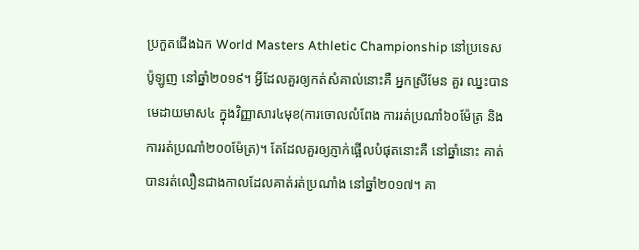ប្រកួតជើងឯក World Masters Athletic Championship នៅប្រទេសប៉ូឡូញ នៅឆ្នាំ២០១៩។ អ្វីដែលគួរឲ្យកត់សំគាល់នោះគឺ អ្នកស្រីមែន គួរ ឈ្នះបានមេដាយមាស៤ ក្នុងវិញ្ញាសារ៤មុខ(ការចោលលំពែង ការរត់ប្រណាំ៦០ម៉ែត្រ និងការរត់ប្រណាំ២០០ម៉ែត្រ)។ តែដែលគួរឲ្យភ្ញាក់ផ្អើលបំផុតនោះគឺ នៅឆ្នាំនោះ គាត់បានរត់លឿនជាងកាលដែលគាត់រត់ប្រណាំង នៅឆ្នាំ២០១៧។ គា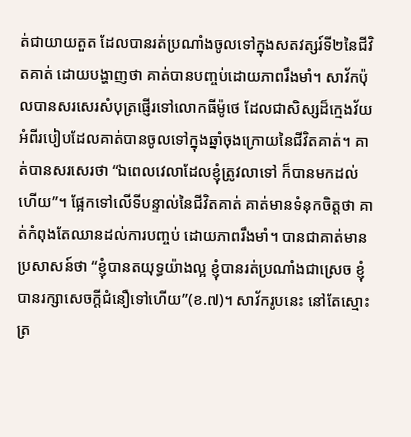ត់ជាយាយតួត ដែលបានរត់ប្រណាំងចូលទៅក្នុងសតវត្សរ៍ទី២នៃជីវិតគាត់ ដោយបង្ហាញថា គាត់បានបញ្ចប់ដោយភាពរឹងមាំ។ សាវ័កប៉ុលបានសរសេរសំបុត្រផ្ញើរទៅលោកធីម៉ូថេ ដែលជាសិស្សដ៏ក្មេងវ័យ អំពីរបៀបដែលគាត់បានចូលទៅក្នុងឆ្នាំចុងក្រោយនៃជីវិតគាត់។ គាត់បានសរសេរថា “ឯពេលវេលាដែលខ្ញុំត្រូវលាទៅ ក៏បានមកដល់ហើយ”។ ផ្អែកទៅលើទីបន្ទាល់នៃជីវិតគាត់ គាត់មានទំនុកចិត្តថា គាត់កំពុងតែឈានដល់ការបញ្ចប់ ដោយភាពរឹងមាំ។ បានជាគាត់មានប្រសាសន៍ថា “ខ្ញុំបានតយុទ្ធយ៉ាងល្អ ខ្ញុំបានរត់ប្រណាំងជាស្រេច ខ្ញុំបានរក្សាសេចក្តីជំនឿទៅហើយ”(ខ.៧)។ សាវ័ករូបនេះ នៅតែស្មោះត្រ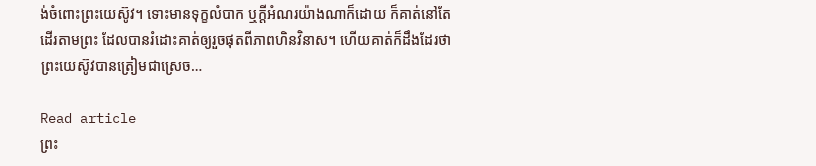ង់ចំពោះព្រះយេស៊ូវ។ ទោះមានទុក្ខលំបាក ឬក្តីអំណរយ៉ាងណាក៏ដោយ ក៏គាត់នៅតែដើរតាមព្រះ ដែលបានរំដោះគាត់ឲ្យរួចផុតពីភាពហិនវិនាស។ ហើយគាត់ក៏ដឹងដែរថា ព្រះយេស៊ូវបានត្រៀមជាស្រេច…

Read article
ព្រះ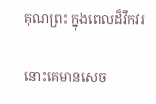គុណព្រះ ក្នុងពេលដ៏វឹកវរ

នោះគេមានសេច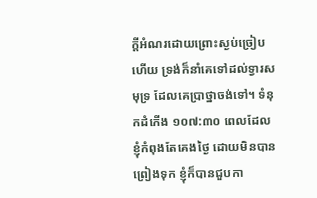ក្តីអំណរដោយព្រោះស្ងប់ច្រៀបហើយ ទ្រង់ក៏នាំគេទៅដល់ទ្វារសមុទ្រ ដែលគេប្រាថ្នាចង់ទៅ។ ទំនុកដំកើង ១០៧:៣០ ពេលដែលខ្ញុំកំពុងតែគេងថ្ងៃ ដោយមិនបានព្រៀងទុក ខ្ញុំក៏បានជួបកា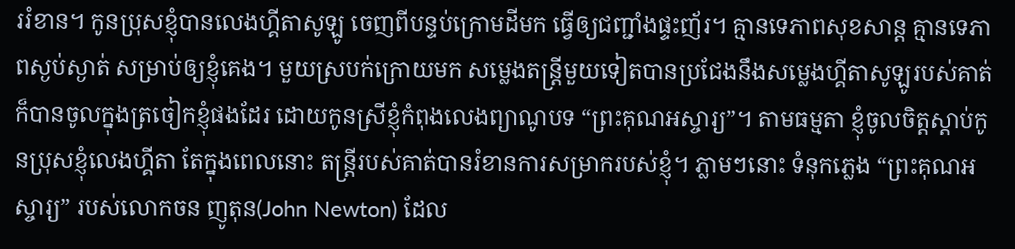ររំខាន។ កូនប្រុសខ្ញុំបានលេងហ្គីតាសូឡូ ចេញពីបន្ទប់ក្រោមដីមក ធ្វើឲ្យជញ្ជាំងផ្ទះញ័រ។ គ្មានទេភាពសុខសាន្ត គ្មានទេភាពស្ងប់ស្ងាត់ សម្រាប់ឲ្យខ្ញុំគេង។ មួយស្របក់ក្រោយមក សម្លេងតន្ត្រីមួយទៀតបានប្រជែងនឹងសម្លេងហ្គីតាសូឡូរបស់គាត់ ក៏បានចូលក្នុងត្រចៀកខ្ញុំផងដែរ ដោយកូនស្រីខ្ញុំកំពុងលេងព្យាណូបទ “ព្រះគុណអស្ចារ្យ”។ តាមធម្មតា ខ្ញុំចូលចិត្តស្តាប់កូនប្រុសខ្ញុំលេងហ្គីតា តែក្នុងពេលនោះ តន្ត្រីរបស់គាត់បានរំខានការសម្រាករបស់ខ្ញុំ។ ភ្លាមៗនោះ ទំនុកភ្លេង “ព្រះគុណអស្ចារ្យ” របស់លោកចន ញូតុន(John Newton) ដែល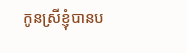កូនស្រីខ្ញុំបានប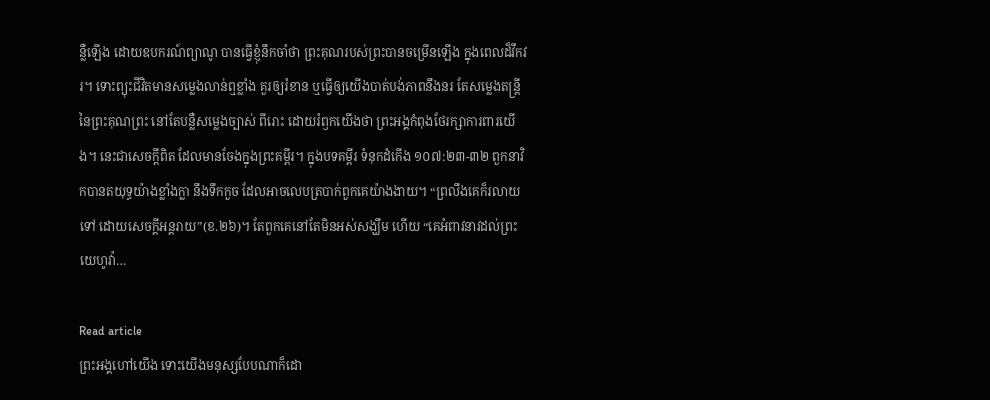ន្លឺឡើង ដោយឧបករណ៍ព្យាណូ បានធ្វើខ្ញុំនឹកចាំថា ព្រះគុណរបស់ព្រះបានចម្រើនឡើង ក្នុងពេលដ៏វឹកវរ។ ទោះព្យុះជីវិតមានសម្លេងលាន់ឮខ្លាំង គួរឲ្យរំខាន ឬធ្វើឲ្យយើងបាត់បង់ភាពនឹងនរ តែសម្លេងតន្ត្រីនៃព្រះគុណព្រះ នៅតែបន្លឺសម្លេងច្បាស់ ពីរោះ ដោយរំឭកយើងថា ព្រះអង្គកំពុងថែរក្សាការពារយើង។ នេះជាសេចក្តីពិត ដែលមានចែងក្នុងព្រះគម្ពីរ។ ក្នុងបទគម្ពីរ ទំនុកដំកើង ១០៧:២៣-៣២ ពួកនាវិកបានតយុទ្ធយ៉ាងខ្លាំងក្លា នឹងទឹកកួច ដែលអាចលេបត្របាក់ពួកគេយ៉ាងងាយ។ “ព្រលឹងគេក៏រលាយទៅ ដោយសេចក្តីអន្តរាយ”(ខ.២៦)។ តែពួកគេនៅតែមិនអស់សង្ឃឹម ហើយ “គេអំពាវនាវដល់ព្រះយេហូវ៉ា…

Read article
ព្រះអង្គហៅយើង ទោះយើងមនុស្សបែបណាក៏ដោ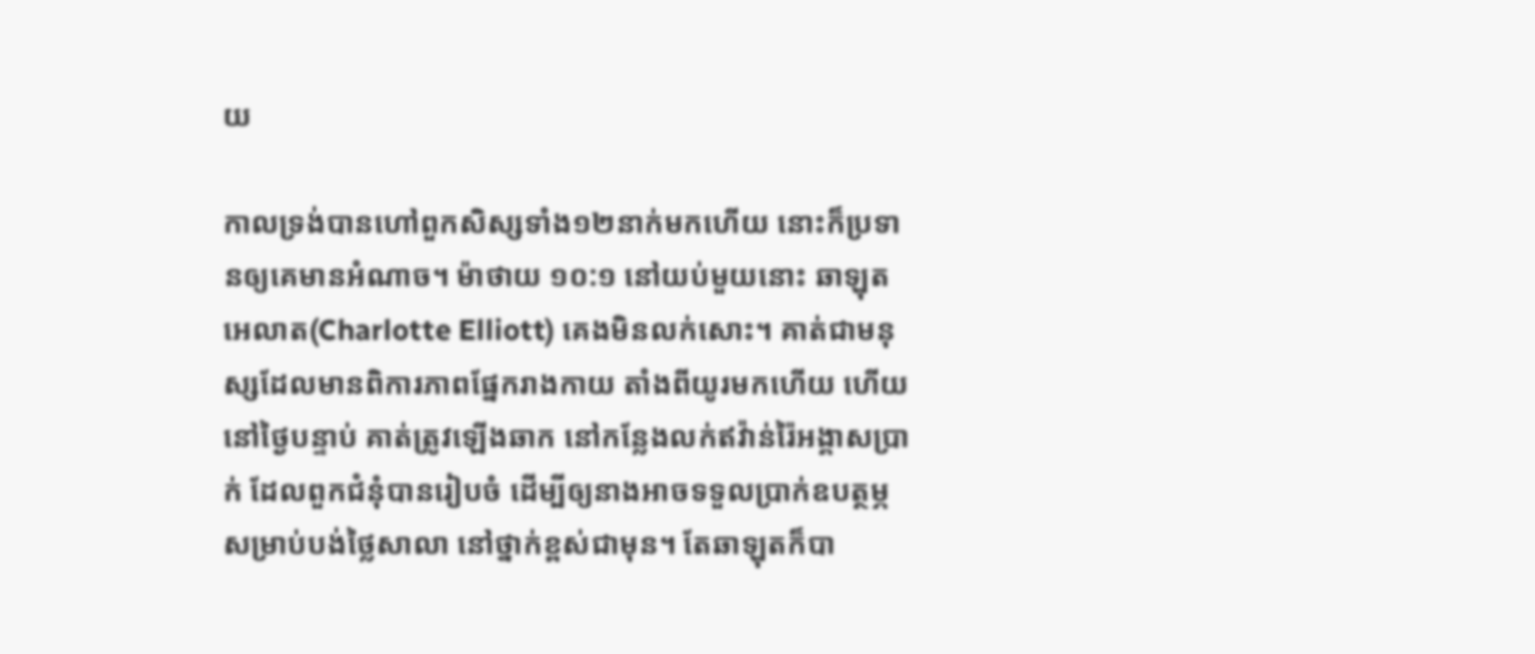យ

កាលទ្រង់បានហៅពួកសិស្សទាំង១២នាក់មកហើយ នោះក៏ប្រទានឲ្យគេមានអំណាច។ ម៉ាថាយ ១០:១ នៅយប់មួយនោះ ឆាឡុត អេលាត(Charlotte Elliott) គេងមិនលក់សោះ។ គាត់ជាមនុស្សដែលមានពិការភាពផ្នែករាងកាយ តាំងពីយូរមកហើយ ហើយនៅថ្ងៃបន្ទាប់ គាត់ត្រូវឡើងឆាក នៅកន្លែងលក់ឥវ៉ាន់រ៉ៃអង្គាសប្រាក់ ដែលពួកជំនុំបានរៀបចំ ដើម្បីឲ្យនាងអាចទទួលប្រាក់ឧបត្ថម្ភ សម្រាប់បង់ថ្លៃសាលា នៅថ្នាក់ខ្ពស់ជាមុន។ តែឆាឡុតក៏បា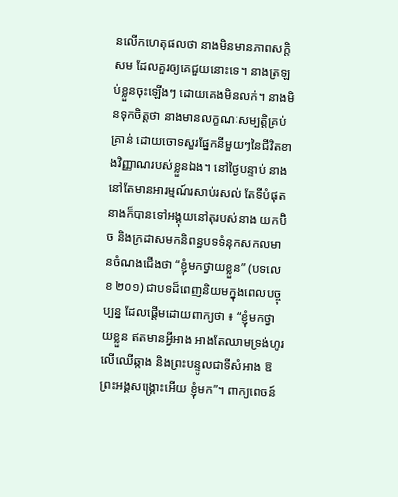នលើកហេតុផលថា នាងមិនមានភាពសក្តិសម ដែលគួរឲ្យគេជួយនោះទេ។ នាងត្រឡប់ខ្លួនចុះឡើងៗ ដោយគេងមិនលក់។ នាងមិនទុកចិត្តថា នាងមានលក្ខណៈសម្បត្តិគ្រប់គ្រាន់ ដោយចោទសួរផ្នែកនីមួយៗនៃជីវិតខាងវិញ្ញាណរបស់ខ្លួនឯង។ នៅថ្ងៃបន្ទាប់ នាងនៅតែមានអារម្មណ៍រសាប់រសល់ តែទីបំផុត នាងក៏បានទៅអង្គុយនៅតុរបស់នាង យកប៊ិច និងក្រដាសមកនិពន្ធបទទំនុកសកលមានចំណងជើងថា “ខ្ញុំមកថ្វាយខ្លួន” (បទលេខ ២០១) ជាបទដ៏ពេញនិយមក្នុងពេលបច្ចុប្បន្ន ដែលផ្តើមដោយពាក្យថា ៖ “ខ្ញុំមកថ្វាយខ្លួន ឥតមានអ្វីអាង អាងតែឈាមទ្រង់ហូរលើឈើឆ្កាង និងព្រះបន្ទូលជាទីសំអាង ឱព្រះអង្គសង្គ្រោះអើយ ខ្ញុំមក”។ ពាក្យពេចន៍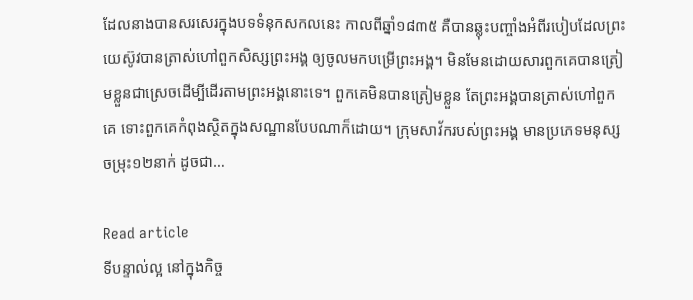ដែលនាងបានសរសេរក្នុងបទទំនុកសកលនេះ កាលពីឆ្នាំ១៨៣៥ គឺបានឆ្លុះបញ្ចាំងអំពីរបៀបដែលព្រះយេស៊ូវបានត្រាស់ហៅពួកសិស្សព្រះអង្គ ឲ្យចូលមកបម្រើព្រះអង្គ។ មិនមែនដោយសារពួកគេបានត្រៀមខ្លួនជាស្រេចដើម្បីដើរតាមព្រះអង្គនោះទេ។ ពួកគេមិនបានត្រៀមខ្លួន តែព្រះអង្គបានត្រាស់ហៅពួកគេ ទោះពួកគេកំពុងស្ថិតក្នុងសណ្ឋានបែបណាក៏ដោយ។ ក្រុមសាវ័ករបស់ព្រះអង្គ មានប្រភេទមនុស្សចម្រុះ១២នាក់ ដូចជា…

Read article
ទីបន្ទាល់ល្អ នៅក្នុងកិច្ច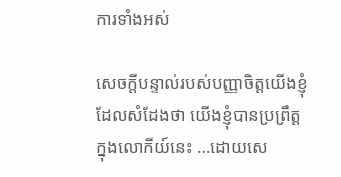ការទាំងអស់

សេចក្តីបន្ទាល់របស់បញ្ញាចិត្តយើងខ្ញុំ ដែលសំដែងថា យើងខ្ញុំបានប្រព្រឹត្តក្នុងលោកីយ៍នេះ …ដោយសេ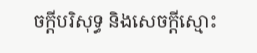ចក្តីបរិសុទ្ធ និងសេចក្តីស្មោះ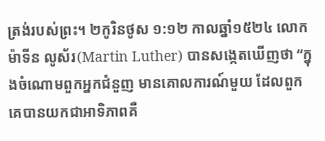ត្រង់របស់ព្រះ។ ២កូរិនថូស ១:១២ កាលឆ្នាំ១៥២៤ លោកម៉ាទីន លូស័រ(Martin Luther) បានសង្កេតឃើញថា “ក្នុងចំណោមពួកអ្នកជំនួញ មានគោលការណ៍មួយ ដែលពួកគេបានយកជាអាទិភាពគឺ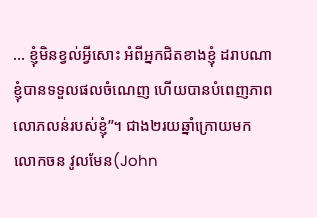… ខ្ញុំមិនខ្វល់អ្វីសោះ អំពីអ្នកជិតខាងខ្ញុំ ដរាបណា ខ្ញុំបានទទួលផលចំណេញ ហើយបានបំពេញភាពលោភលន់របស់ខ្ញុំ”។ ជាង២រយឆ្នាំក្រោយមក លោកចន វូលមែន(John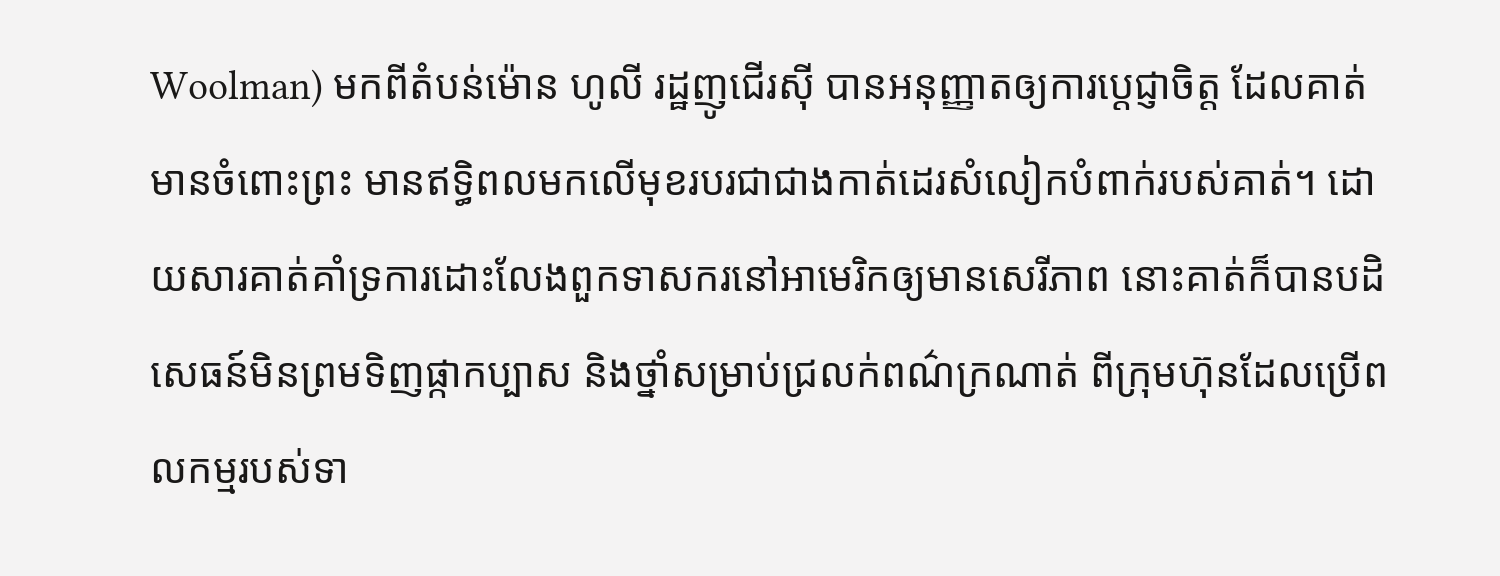Woolman) មកពីតំបន់ម៉ោន ហូលី រដ្ឋញូជើរស៊ី បានអនុញ្ញាតឲ្យការប្ដេជ្ញាចិត្ត ដែលគាត់មានចំពោះព្រះ មានឥទ្ធិពលមកលើមុខរបរជាជាងកាត់ដេរសំលៀកបំពាក់របស់គាត់។ ដោយសារគាត់គាំទ្រការដោះលែងពួកទាសករនៅអាមេរិកឲ្យមានសេរីភាព នោះគាត់ក៏បានបដិសេធន៍មិនព្រមទិញផ្កាកប្បាស និងថ្នាំសម្រាប់ជ្រលក់ពណ៌ក្រណាត់ ពីក្រុមហ៊ុនដែលប្រើពលកម្មរបស់ទា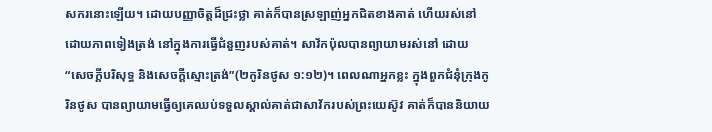សករនោះឡើយ។ ដោយបញ្ញាចិត្តដ៏ជ្រះថ្លា គាត់ក៏បានស្រឡាញ់អ្នកជិតខាងគាត់ ហើយរស់នៅ ដោយភាពទៀងត្រង់ នៅក្នុងការធ្វើជំនួញរបស់គាត់។ សាវ័កប៉ុលបានព្យាយាមរស់នៅ ដោយ “សេចក្តីបរិសុទ្ធ និងសេចក្តីស្មោះត្រង់”(២កូរិនថូស ១:១២)។ ពេលណាអ្នកខ្លះ ក្នុងពួកជំនុំក្រុងកូរិនថូស បានព្យាយាមធ្វើឲ្យគេឈប់ទទួលស្គាល់គាត់ជាសាវ័ករបស់ព្រះយេស៊ូវ គាត់ក៏បាននិយាយ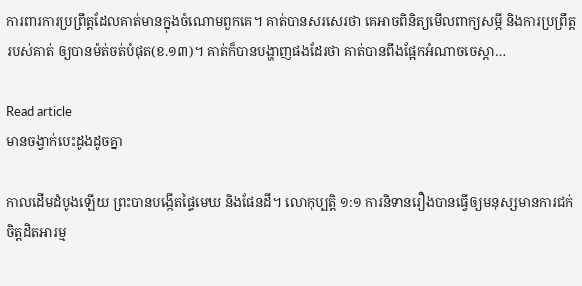ការពារការប្រព្រឹត្តដែលគាត់មានក្នុងចំណោមពួកគេ។ គាត់បានសរសេរថា គេអាចពិនិត្យមើលពាក្យសម្ភី និងការប្រព្រឹត្តរបស់គាត់ ឲ្យបានម៉ត់ចត់បំផុត(ខ.១៣)។ គាត់ក៏បានបង្ហាញផងដែរថា គាត់បានពឹងផ្អែកអំណាចចេស្ដា…

Read article
មានចង្វាក់បេះដូងដូចគ្នា

កាលដើមដំបូងឡើយ ព្រះបានបង្កើតផ្ទៃមេឃ និងផែនដី។ លោកុប្បត្ដិ ១:១ ការនិទានរឿងបានធ្វើឲ្យមនុស្សមានការជក់ចិត្តដិតអារម្ម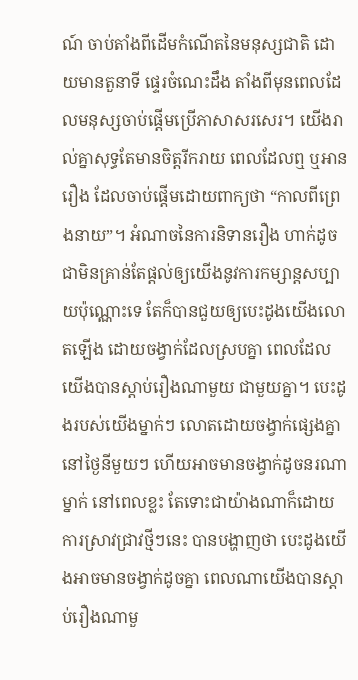ណ៍ ចាប់តាំងពីដើមកំណើតនៃមនុស្សជាតិ ដោយមានតួនាទី ផ្ទេរចំណេះដឹង តាំងពីមុនពេលដែលមនុស្សចាប់ផ្តើមប្រើភាសាសរសេរ។ យើងរាល់គ្នាសុទ្ធតែមានចិត្តរីករាយ ពេលដែលឮ ឬអានរឿង ដែលចាប់ផ្តើមដោយពាក្យថា “កាលពីព្រេងនាយ”។ អំណាចនៃការនិទានរឿង ហាក់ដូចជាមិនគ្រាន់តែផ្តល់ឲ្យយើងនូវការកម្សាន្តសប្បាយប៉ុណ្ណោះទេ តែក៏បានជួយឲ្យបេះដូងយើងលោតឡើង ដោយចង្វាក់ដែលស្របគ្នា ពេលដែលយើងបានស្តាប់រឿងណាមួយ ជាមួយគ្នា។ បេះដូងរបស់យើងម្នាក់ៗ លោតដោយចង្វាក់ផ្សេងគ្នា នៅថ្ងៃនីមួយៗ ហើយអាចមានចង្វាក់ដូចនរណាម្នាក់ នៅពេលខ្លះ តែទោះជាយ៉ាងណាក៏ដោយ ការស្រាវជ្រាវថ្មីៗនេះ បានបង្ហាញថា បេះដូងយើងអាចមានចង្វាក់ដូចគ្នា ពេលណាយើងបានស្តាប់រឿងណាមួ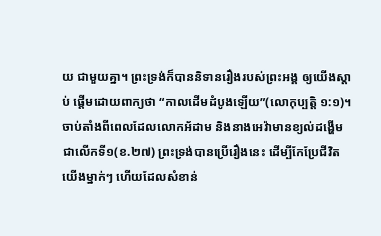យ ជាមួយគ្នា។ ព្រះទ្រង់ក៏បាននិទានរឿងរបស់ព្រះអង្គ ឲ្យយើងស្តាប់ ផ្តើមដោយពាក្យថា “កាលដើមដំបូងឡើយ”(លោកុប្បត្តិ ១:១)។ ចាប់តាំងពីពេលដែលលោកអ័ដាម និងនាងអេវ៉ាមានខ្យល់ដង្ហើមជាលើកទី១(ខ.២៧) ព្រះទ្រង់បានប្រើរឿងនេះ ដើម្បីកែប្រែជីវិតយើងម្នាក់ៗ ហើយដែលសំខាន់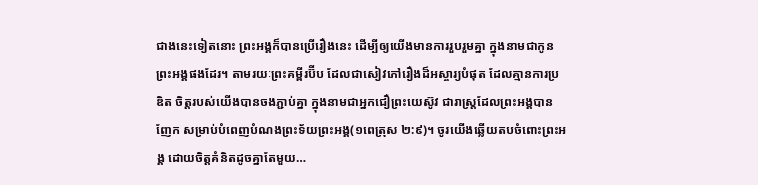ជាងនេះទៀតនោះ ព្រះអង្គក៏បានប្រើរឿងនេះ ដើម្បីឲ្យយើងមានការរួបរួមគ្នា ក្នុងនាមជាកូនព្រះអង្គផងដែរ។ តាមរយៈព្រះគម្ពីរប៊ីប ដែលជាសៀវភៅរឿងដ៏អស្ចារ្យបំផុត ដែលគ្មានការប្រឌិត ចិត្តរបស់យើងបានចងភ្ជាប់គ្នា ក្នុងនាមជាអ្នកជឿព្រះយេស៊ូវ ជារាស្ត្រដែលព្រះអង្គបានញែក សម្រាប់បំពេញបំណងព្រះទ័យព្រះអង្គ(១ពេត្រុស ២:៩)។ ចូរយើងឆ្លើយតបចំពោះព្រះអង្គ ដោយចិត្តគំនិតដូចគ្នាតែមួយ…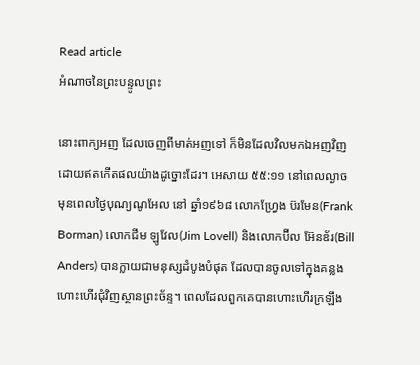Read article
អំណាចនៃព្រះបន្ទូលព្រះ

នោះពាក្យអញ ដែលចេញពីមាត់អញទៅ ក៏មិនដែលវិលមកឯអញវិញ ដោយឥតកើតផលយ៉ាងដូច្នោះដែរ។ អេសាយ ៥៥:១១ នៅពេលល្ងាច មុនពេលថ្ងៃបុណ្យណូអែល នៅ ឆ្នាំ១៩៦៨ លោកហ្វ្រែង ប៊រមែន(Frank Borman) លោកជីម ឡូវែល(Jim Lovell) និងលោកប៊ីល អ៊ែនឌ័រ(Bill Anders) បានក្លាយជាមនុស្សដំបូងបំផុត ដែលបានចូលទៅក្នុងគន្លងហោះហើរជុំវិញស្ថានព្រះច័ន្ទ។ ពេលដែលពួកគេបានហោះហើរក្រឡឹង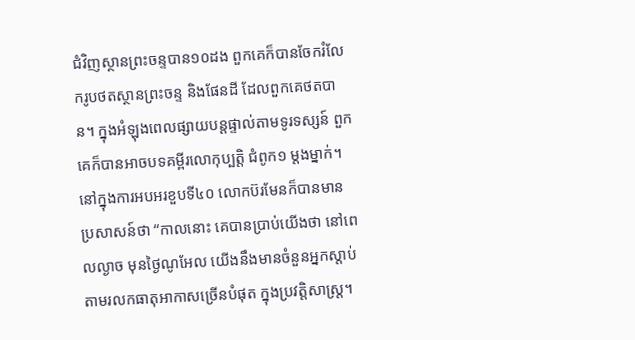ជំវិញស្ថានព្រះចន្ទបាន១០ដង ពួកគេក៏បានចែករំលែករូបថតស្ថានព្រះចន្ទ និងផែនដី ដែលពួកគេថតបាន។ ក្នុងអំឡុងពេលផ្សាយបន្តផ្ទាល់តាមទូរទស្សន៍ ពួកគេក៏បានអាចបទគម្ពីរលោកុប្បត្ដិ ជំពូក១ ម្តងម្នាក់។ នៅក្នុងការអបអរខួបទី៤០ លោកប៊រមែនក៏បានមានប្រសាសន៍ថា “កាលនោះ គេបានប្រាប់យើងថា នៅពេលល្ងាច មុនថ្ងៃណូអែល យើងនឹងមានចំនួនអ្នកស្តាប់តាមរលកធាតុអាកាសច្រើនបំផុត ក្នុងប្រវត្តិសាស្ត្រ។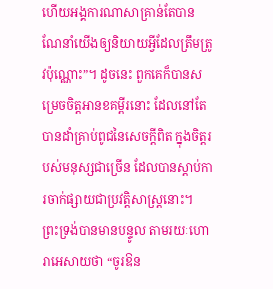ហើយអង្គការណាសាគ្រាន់តែបានណែនាំយើងឲ្យនិយាយអ្វីដែលត្រឹមត្រូវប៉ុណ្ណោះ”។ ដូចនេះ ពួកគេក៏បានសម្រេចចិត្តអានខគម្ពីរនោះ ដែលនៅតែបានដាំគ្រាប់ពូជនៃសេចក្តីពិត ក្នុងចិត្តរបស់មនុស្សជាច្រើន ដែលបានស្តាប់ការចាក់ផ្សាយជាប្រវត្តិសាស្ត្រនោះ។ ព្រះទ្រង់បានមានបន្ទូល តាមរយៈហោរាអេសាយថា “ចូរឱន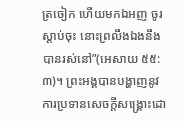ត្រចៀក ហើយមកឯអញ ចូរស្តាប់ចុះ នោះព្រលឹងឯងនឹងបានរស់នៅ”(អេសាយ ៥៥:៣)។ ព្រះអង្គបានបង្ហាញនូវការប្រទានសេចក្តីសង្គ្រោះដោ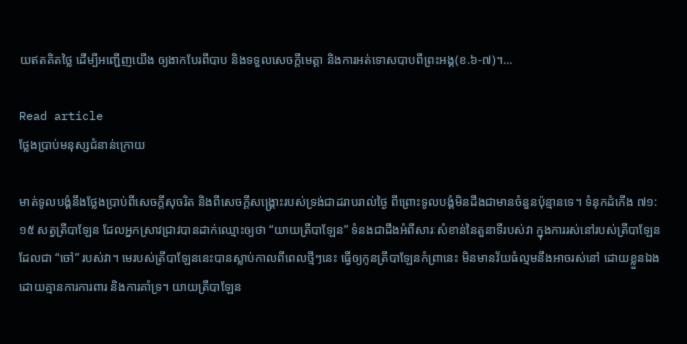យឥតគិតថ្លៃ ដើម្បីអញ្ជើញយើង ឲ្យងាកបែរពីបាប និងទទួលសេចក្តីមេត្តា និងការអត់ទោសបាបពីព្រះអង្គ(ខ.៦-៧)។…

Read article
ថ្លែងប្រាប់មនុស្សជំនាន់ក្រោយ

មាត់ទូលបង្គំនឹងថ្លែងប្រាប់ពីសេចក្តីសុចរិត និងពីសេចក្តីសង្គ្រោះរបស់ទ្រង់ជាដរាបរាល់ថ្ងៃ ពីព្រោះទូលបង្គំមិនដឹងជាមានចំនួនប៉ុន្មានទេ។ ទំនុកដំកើង ៧១:១៥ សត្វត្រីបាឡែន ដែលអ្នកស្រាវជ្រាវបានដាក់ឈ្មោះឲ្យថា “យាយត្រីបាឡែន” ទំនងជាដឹងអំពីសារៈសំខាន់នៃតួនាទីរបស់វា ក្នុងការរស់នៅរបស់ត្រីបាឡែនដែលជា “ចៅ” របស់វា។ មេរបស់ត្រីបាឡែននេះបានស្លាប់កាលពីពេលថ្មីៗនេះ ធ្វើឲ្យកូនត្រីបាឡែនកំព្រានេះ មិនមានវ័យធំល្មមនឹងអាចរស់នៅ ដោយខ្លួនឯង ដោយគ្មានការការពារ និងការគាំទ្រ។ យាយត្រីបាឡែន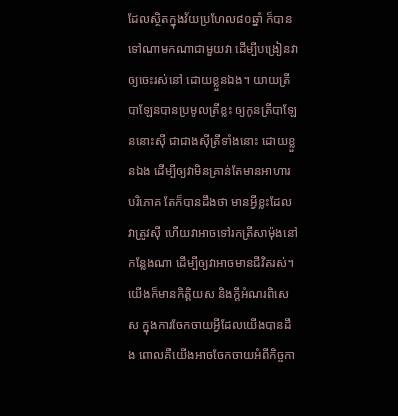ដែលស្ថិតក្នុងវ័យប្រហែល៨០ឆ្នាំ ក៏បានទៅណាមកណាជាមួយវា ដើម្បីបង្រៀនវាឲ្យចេះរស់នៅ ដោយខ្លួនឯង។ យាយត្រីបាឡែនបានប្រមូលត្រីខ្លះ ឲ្យកូនត្រីបាឡែននោះស៊ី ជាជាងស៊ីត្រីទាំងនោះ ដោយខ្លួនឯង ដើម្បីឲ្យវាមិនគ្រាន់តែមានអាហារបរិភោគ តែក៏បានដឹងថា មានអ្វីខ្លះដែលវាត្រូវស៊ី ហើយវាអាចទៅរកត្រីសាម៉ុងនៅកន្លែងណា ដើម្បីឲ្យវាអាចមានជីវិតរស់។ យើងក៏មានកិត្តិយស និងក្តីអំណរពិសេស ក្នុងការចែកចាយអ្វីដែលយើងបានដឹង ពោលគឺយើងអាចចែកចាយអំពីកិច្ចកា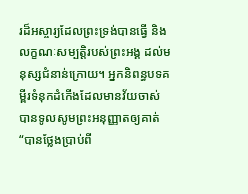រដ៏អស្ចារ្យដែលព្រះទ្រង់បានធ្វើ និងលក្ខណៈសម្បត្តិរបស់ព្រះអង្គ ដល់មនុស្សជំនាន់ក្រោយ។ អ្នកនិពន្ធបទគម្ពីរទំនុកដំកើងដែលមានវ័យចាស់ បានទូលសូមព្រះអនុញ្ញាតឲ្យគាត់ “បានថ្លែងប្រាប់ពី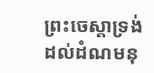ព្រះចេស្ដាទ្រង់ ដល់ដំណមនុ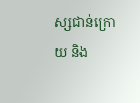ស្សជាន់ក្រោយ និង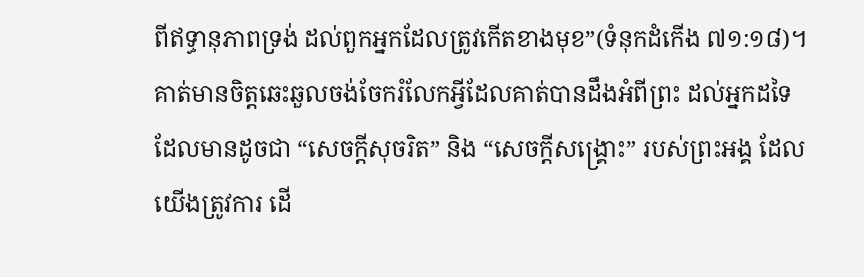ពីឥទ្ធានុភាពទ្រង់ ដល់ពួកអ្នកដែលត្រូវកើតខាងមុខ”(ទំនុកដំកើង ៧១:១៨)។ គាត់មានចិត្តឆេះឆួលចង់ចែករំលែកអ្វីដែលគាត់បានដឹងអំពីព្រះ ដល់អ្នកដទៃ ដែលមានដូចជា “សេចក្តីសុចរិត” និង “សេចក្តីសង្គ្រោះ” របស់ព្រះអង្គ ដែលយើងត្រូវការ ដើ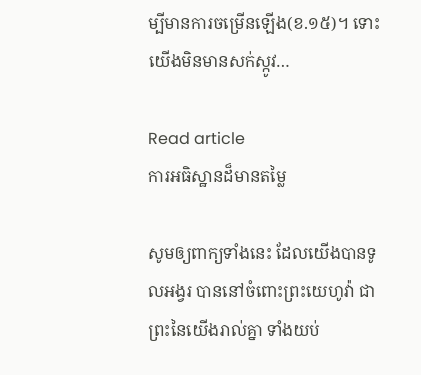ម្បីមានការចម្រើនឡើង(ខ.១៥)។ ទោះយើងមិនមានសក់ស្កូវ…

Read article
ការអធិស្ឋានដ៏មានតម្លៃ

សូមឲ្យពាក្យទាំងនេះ ដែលយើងបានទូលអង្វរ បាននៅចំពោះព្រះយេហូវ៉ា ជាព្រះនៃយើងរាល់គ្នា ទាំងយប់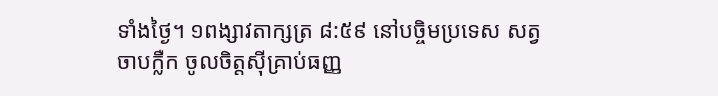ទាំងថ្ងៃ។ ១ពង្សាវតាក្សត្រ ៨:៥៩ នៅបច្ចិមប្រទេស សត្វចាបក្លឺក ចូលចិត្តស៊ីគ្រាប់ធញ្ញ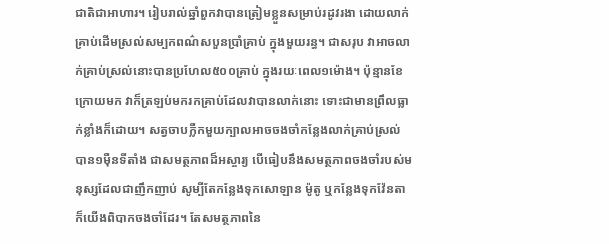ជាតិជាអាហារ។ រៀបរាល់ឆ្នាំពួកវាបានត្រៀមខ្លួនសម្រាប់រដូវរងា ដោយលាក់គ្រាប់ដើមស្រល់សម្បកពណ៌សបួនប្រាំគ្រាប់ ក្នុងមួយរន្ធ។ ជាសរុប វាអាចលាក់គ្រាប់ស្រល់នោះបានប្រហែល៥០០គ្រាប់ ក្នុងរយៈពេល១ម៉ោង។ ប៉ុន្មានខែក្រោយមក វាក៏ត្រឡប់មករកគ្រាប់ដែលវាបានលាក់នោះ ទោះជាមានព្រឹលធ្លាក់ខ្លាំងក៏ដោយ។ សត្វចាបក្លឺកមួយក្បាលអាចចងចាំកន្លែងលាក់គ្រាប់ស្រល់ បាន១ម៉ឺនទីតាំង ជាសមត្ថភាពដ៏អស្ចារ្យ បើធៀបនឹងសមត្ថភាពចងចាំរបស់មនុស្សដែលជាញឹកញាប់ សូម្បីតែកន្លែងទុកសោឡាន ម៉ូតូ ឬកន្លែងទុកវ៉ែនតា ក៏យើងពិបាកចងចាំដែរ។ តែសមត្ថភាពនៃ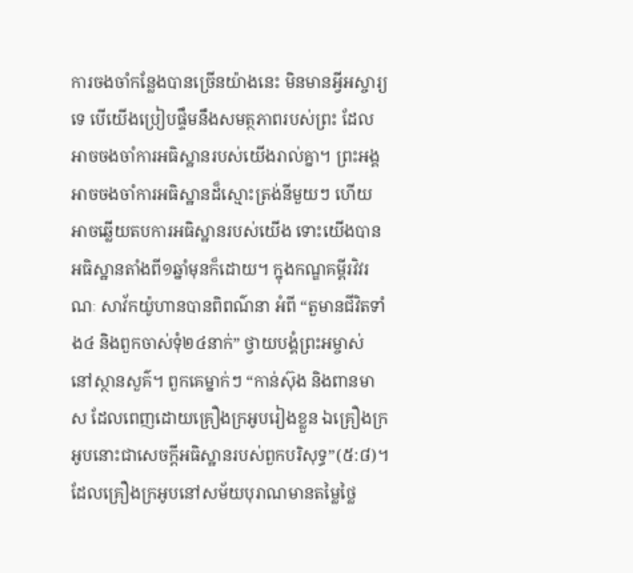ការចងចាំកន្លែងបានច្រើនយ៉ាងនេះ មិនមានអ្វីអស្ចារ្យទេ បើយើងប្រៀបផ្ទឹមនឹងសមត្ថភាពរបស់ព្រះ ដែលអាចចងចាំការអធិស្ឋានរបស់យើងរាល់គ្នា។ ព្រះអង្គអាចចងចាំការអធិស្ឋានដ៏ស្មោះត្រង់នីមួយៗ ហើយអាចឆ្លើយតបការអធិស្ឋានរបស់យើង ទោះយើងបានអធិស្ឋានតាំងពី១ឆ្នាំមុនក៏ដោយ។ ក្នុងកណ្ឌគម្ពីរវិវរណៈ សាវ័កយ៉ូហានបានពិពណ៌នា អំពី “តួមានជីវិតទាំង៤ និងពួកចាស់ទុំ២៤នាក់” ថ្វាយបង្គំព្រះអម្ចាស់ នៅស្ថានសួគ៌។ ពួកគេម្នាក់ៗ “កាន់ស៊ុង និងពានមាស ដែលពេញដោយគ្រឿងក្រអូបរៀងខ្លួន ឯគ្រឿងក្រអូបនោះជាសេចក្តីអធិស្ឋានរបស់ពួកបរិសុទ្ធ”(៥:៨)។ ដែលគ្រឿងក្រអូបនៅសម័យបុរាណមានតម្លៃថ្លៃ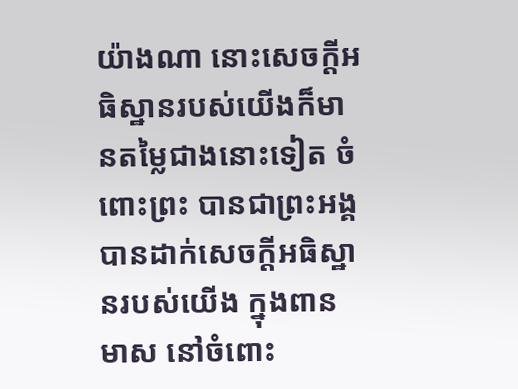យ៉ាងណា នោះសេចក្តីអធិស្ឋានរបស់យើងក៏មានតម្លៃជាងនោះទៀត ចំពោះព្រះ បានជាព្រះអង្គបានដាក់សេចក្តីអធិស្ឋានរបស់យើង ក្នុងពានមាស នៅចំពោះ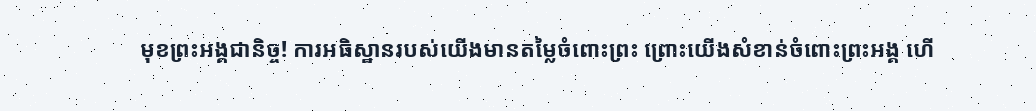មុខព្រះអង្គជានិច្ច! ការអធិស្ឋានរបស់យើងមានតម្លៃចំពោះព្រះ ព្រោះយើងសំខាន់ចំពោះព្រះអង្គ ហើ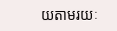យតាមរយៈ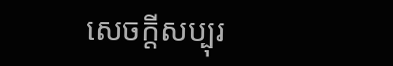សេចក្តីសប្បុរ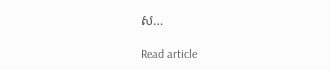ស…

Read article